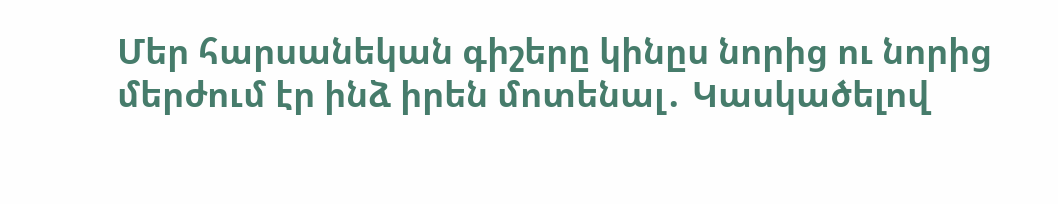Մեր հարսանեկան գիշերը կինըս նորից ու նորից մերժում էր ինձ իրեն մոտենալ․ Կասկածելով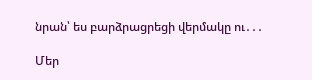նրան՝ ես բարձրացրեցի վերմակը ու․․․

Մեր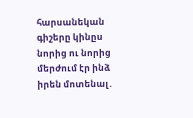հարսանեկան գիշերը կինըս նորից ու նորից մերժում էր ինձ իրեն մոտենալ․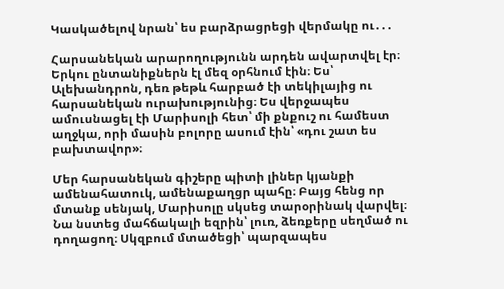Կասկածելով նրան՝ ես բարձրացրեցի վերմակը ու․․․

Հարսանեկան արարողությունն արդեն ավարտվել էր։ Երկու ընտանիքներն էլ մեզ օրհնում էին։ Ես՝ Ալեխանդրոն, դեռ թեթև հարբած էի տեկիլայից ու հարսանեկան ուրախությունից։ Ես վերջապես ամուսնացել էի Մարիսոլի հետ՝ մի քնքուշ ու համեստ աղջկա, որի մասին բոլորը ասում էին՝ «դու շատ ես բախտավոր»։

Մեր հարսանեկան գիշերը պիտի լիներ կյանքի ամենահատուկ, ամենաքաղցր պահը։ Բայց հենց որ մտանք սենյակ, Մարիսոլը սկսեց տարօրինակ վարվել։ Նա նստեց մահճակալի եզրին՝ լուռ, ձեռքերը սեղմած ու դողացող։ Սկզբում մտածեցի՝ պարզապես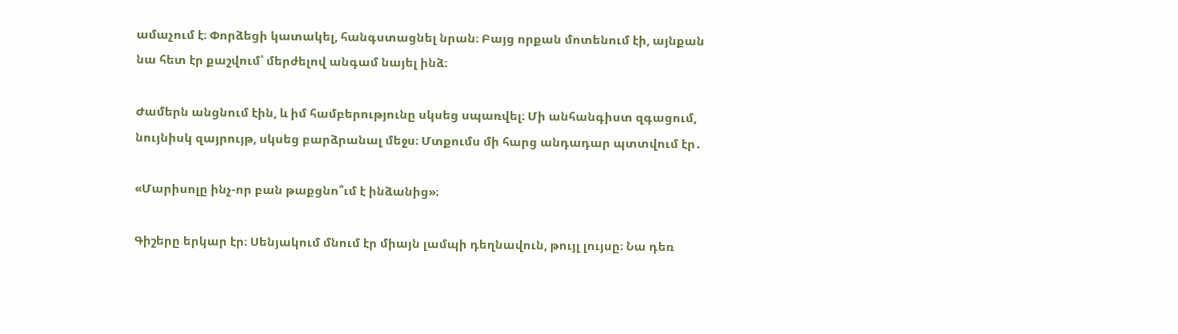ամաչում է։ Փորձեցի կատակել, հանգստացնել նրան։ Բայց որքան մոտենում էի, այնքան նա հետ էր քաշվում՝ մերժելով անգամ նայել ինձ։

Ժամերն անցնում էին, և իմ համբերությունը սկսեց սպառվել։ Մի անհանգիստ զգացում, նույնիսկ զայրույթ, սկսեց բարձրանալ մեջս։ Մտքումս մի հարց անդադար պտտվում էր․

«Մարիսոլը ինչ-որ բան թաքցնո՞ւմ է ինձանից»։

Գիշերը երկար էր։ Սենյակում մնում էր միայն լամպի դեղնավուն, թույլ լույսը։ Նա դեռ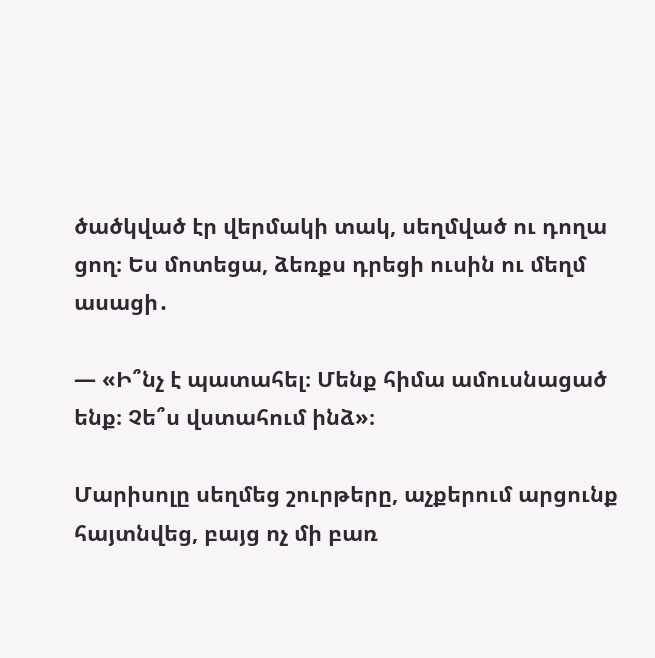ծածկված էր վերմակի տակ, սեղմված ու դողա ցող։ Ես մոտեցա, ձեռքս դրեցի ուսին ու մեղմ ասացի․

— «Ի՞նչ է պատահել։ Մենք հիմա ամուսնացած ենք։ Չե՞ս վստահում ինձ»։

Մարիսոլը սեղմեց շուրթերը, աչքերում արցունք հայտնվեց, բայց ոչ մի բառ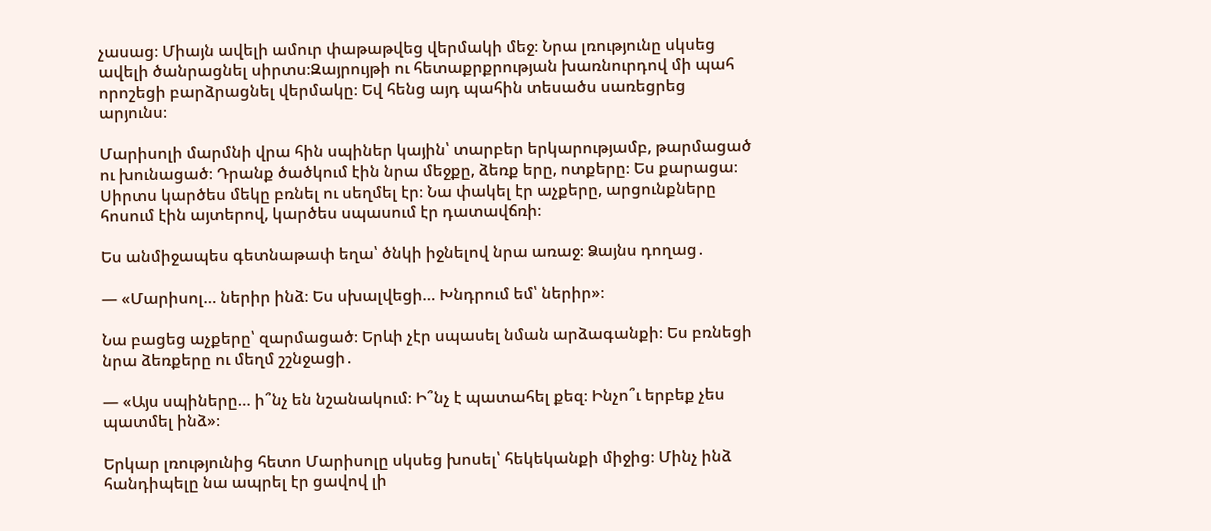չասաց։ Միայն ավելի ամուր փաթաթվեց վերմակի մեջ։ Նրա լռությունը սկսեց ավելի ծանրացնել սիրտս։Զայրույթի ու հետաքրքրության խառնուրդով մի պահ որոշեցի բարձրացնել վերմակը։ Եվ հենց այդ պահին տեսածս սառեցրեց արյունս։

Մարիսոլի մարմնի վրա հին սպիներ կային՝ տարբեր երկարությամբ, թարմացած ու խունացած։ Դրանք ծածկում էին նրա մեջքը, ձեռք երը, ոտքերը։ Ես քարացա։ Սիրտս կարծես մեկը բռնել ու սեղմել էր։ Նա փակել էր աչքերը, արցունքները հոսում էին այտերով, կարծես սպասում էր դատավճռի։

Ես անմիջապես գետնաթափ եղա՝ ծնկի իջնելով նրա առաջ։ Ձայնս դողաց․

— «Մարիսոլ… ներիր ինձ։ Ես սխալվեցի… Խնդրում եմ՝ ներիր»։

Նա բացեց աչքերը՝ զարմացած։ Երևի չէր սպասել նման արձագանքի։ Ես բռնեցի նրա ձեռքերը ու մեղմ շշնջացի․

— «Այս սպիները… ի՞նչ են նշանակում։ Ի՞նչ է պատահել քեզ։ Ինչո՞ւ երբեք չես պատմել ինձ»։

Երկար լռությունից հետո Մարիսոլը սկսեց խոսել՝ հեկեկանքի միջից։ Մինչ ինձ հանդիպելը նա ապրել էր ցավով լի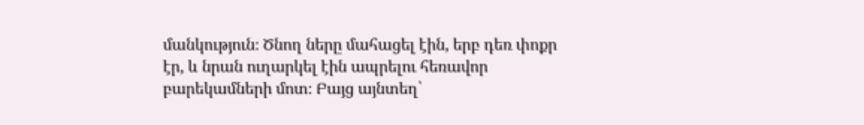մանկություն։ Ծնող ները մահացել էին, երբ դեռ փոքր էր, և նրան ուղարկել էին ապրելու հեռավոր բարեկամների մոտ։ Բայց այնտեղ՝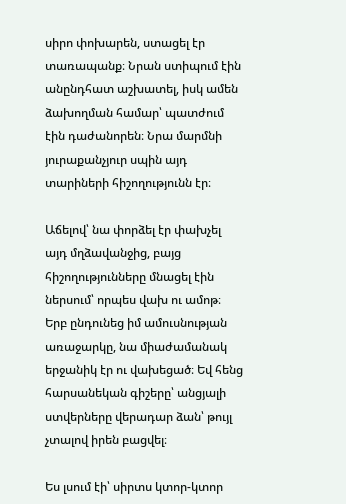սիրո փոխարեն, ստացել էր տառապանք։ Նրան ստիպում էին անընդհատ աշխատել, իսկ ամեն ձախողման համար՝ պատժում էին դաժանորեն։ Նրա մարմնի յուրաքանչյուր սպին այդ տարիների հիշողությունն էր։

Աճելով՝ նա փորձել էր փախչել այդ մղձավանջից, բայց հիշողությունները մնացել էին ներսում՝ որպես վախ ու ամոթ։ Երբ ընդունեց իմ ամուսնության առաջարկը, նա միաժամանակ երջանիկ էր ու վախեցած։ Եվ հենց հարսանեկան գիշերը՝ անցյալի ստվերները վերադար ձան՝ թույլ չտալով իրեն բացվել։

Ես լսում էի՝ սիրտս կտոր-կտոր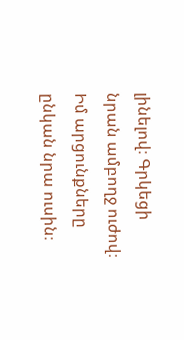լինելով։ Գրկեցի նրան ամբողջ ուժով։ Իմ արցունքները ընկան նրա ուսին։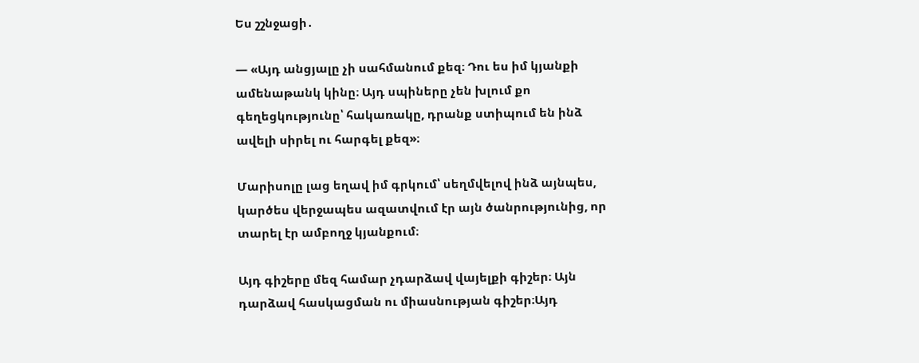Ես շշնջացի․

— «Այդ անցյալը չի սահմանում քեզ։ Դու ես իմ կյանքի ամենաթանկ կինը։ Այդ սպիները չեն խլում քո գեղեցկությունը՝ հակառակը, դրանք ստիպում են ինձ ավելի սիրել ու հարգել քեզ»։

Մարիսոլը լաց եղավ իմ գրկում՝ սեղմվելով ինձ այնպես, կարծես վերջապես ազատվում էր այն ծանրությունից, որ տարել էր ամբողջ կյանքում։

Այդ գիշերը մեզ համար չդարձավ վայելքի գիշեր։ Այն դարձավ հասկացման ու միասնության գիշեր։Այդ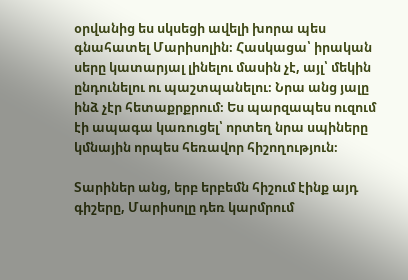օրվանից ես սկսեցի ավելի խորա պես գնահատել Մարիսոլին։ Հասկացա՝ իրական սերը կատարյալ լինելու մասին չէ, այլ՝ մեկին ընդունելու ու պաշտպանելու։ Նրա անց յալը ինձ չէր հետաքրքրում։ Ես պարզապես ուզում էի ապագա կառուցել՝ որտեղ նրա սպիները կմնային որպես հեռավոր հիշողություն։

Տարիներ անց, երբ երբեմն հիշում էինք այդ գիշերը, Մարիսոլը դեռ կարմրում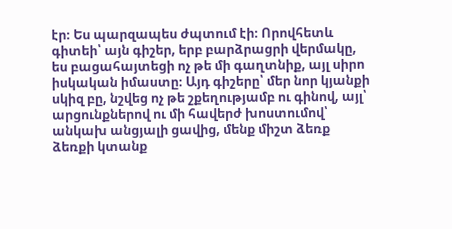էր։ Ես պարզապես ժպտում էի։ Որովհետև գիտեի՝ այն գիշեր, երբ բարձրացրի վերմակը, ես բացահայտեցի ոչ թե մի գաղտնիք, այլ սիրո իսկական իմաստը։ Այդ գիշերը՝ մեր նոր կյանքի սկիզ բը, նշվեց ոչ թե շքեղությամբ ու գինով, այլ՝ արցունքներով ու մի հավերժ խոստումով՝ անկախ անցյալի ցավից, մենք միշտ ձեռք ձեռքի կտանք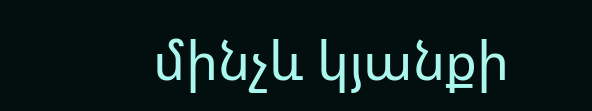մինչև կյանքի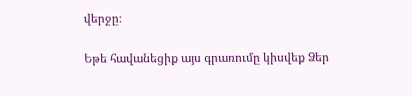վերջը։

Եթե հավանեցիք այս գրառումը կիսվեք Ձեր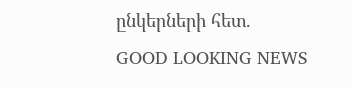ընկերների հետ.
GOOD LOOKING NEWS